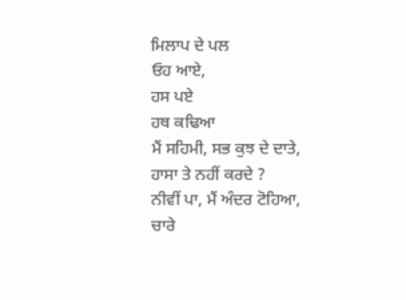ਮਿਲਾਪ ਦੇ ਪਲ
ਓਹ ਆਏ,
ਹਸ ਪਏ
ਹਥ ਕਢਿਆ
ਮੈਂ ਸਹਿਮੀ, ਸਭ ਕੁਝ ਦੇ ਦਾਤੇ,
ਹਾਸਾ ਤੇ ਨਹੀਂ ਕਰਦੇ ?
ਨੀਵੀਂ ਪਾ, ਮੈਂ ਅੰਦਰ ਟੋਹਿਆ,
ਚਾਰੇ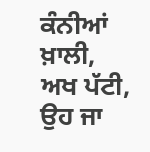ਕੰਨੀਆਂ ਖ਼ਾਲੀ,
ਅਖ ਪੱਟੀ, ਉਹ ਜਾ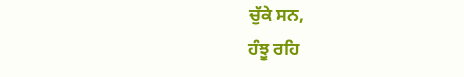ਚੁੱਕੇ ਸਨ,
ਹੰਝੂ ਰਹਿ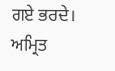ਗਏ ਭਰਦੇ।
ਅਮ੍ਰਿਤ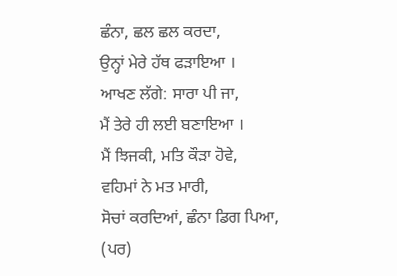ਛੰਨਾ, ਛਲ ਛਲ ਕਰਦਾ,
ਉਨ੍ਹਾਂ ਮੇਰੇ ਹੱਥ ਫੜਾਇਆ ।
ਆਖਣ ਲੱਗੇ: ਸਾਰਾ ਪੀ ਜਾ,
ਮੈਂ ਤੇਰੇ ਹੀ ਲਈ ਬਣਾਇਆ ।
ਮੈਂ ਝਿਜਕੀ, ਮਤਿ ਕੌੜਾ ਹੋਵੇ,
ਵਹਿਮਾਂ ਨੇ ਮਤ ਮਾਰੀ,
ਸੋਚਾਂ ਕਰਦਿਆਂ, ਛੰਨਾ ਡਿਗ ਪਿਆ,
(ਪਰ)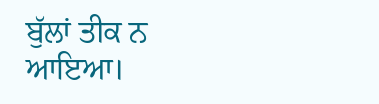ਬੁੱਲਾਂ ਤੀਕ ਨ ਆਇਆ।